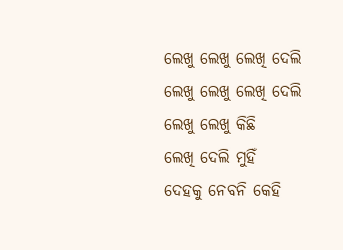ଲେଖୁ ଲେଖୁ ଲେଖି ଦେଲି
ଲେଖୁ ଲେଖୁ ଲେଖି ଦେଲି
ଲେଖୁ ଲେଖୁ କିଛି
ଲେଖି ଦେଲି ମୁହିଁ
ଦେହକୁ ନେବନି କେହି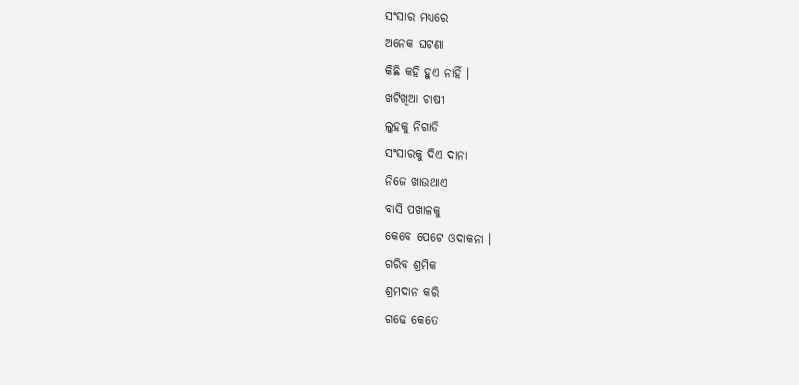ସଂସାର ମଧ୍ୟରେ
ଅନେକ ଘଟଣା
କିଛି କହି ହୁଏ ନାହିଁ ।
ଖଟିଖିଆ ଚାଷୀ
ଲୁହକୁ ନିଗାଡି
ସଂସାରକୁ ଦିଏ ଦାନା
ନିଜେ ଖାଉଥାଏ
ବାସି ପଖାଳକୁ
କେବେ ପେଟେ ଓଦାକନା ।
ଗରିବ ଶ୍ରମିକ
ଶ୍ରମଦାନ କରି
ଗଢେ କେତେ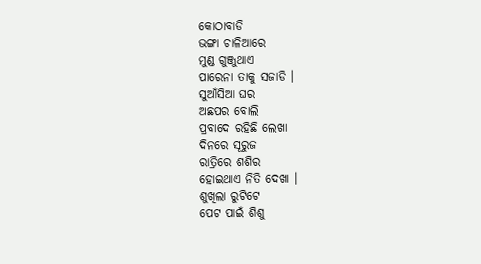କୋଠାବାଡି
ଭଙ୍ଗା ଚାଳିଆରେ
ମୁଣ୍ଡ ଗୁଞ୍ଜୁଥାଏ
ପାରେନା ତାକୁ ସଜାଡି ।
ସୁଆଁସିଆ ଘର
ଅଛପର ବୋଲି
ପ୍ରବାଦେ ରହିଛି ଲେଖା
ଦିନରେ ସୂରୁଜ
ରାତ୍ରିରେ ଶଶିର
ହୋଇଥାଏ ନିତି ଦେଖା ।
ଶୁଖିଲା ରୁଟିଟେ
ପେଟ ପାଇଁ ଶିଶୁ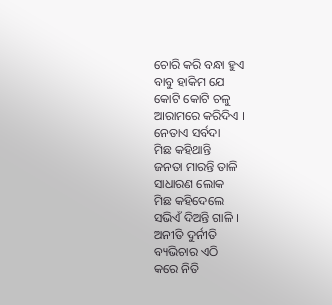ଚୋରି କରି ବନ୍ଧା ହୁଏ
ବାବୁ ହାକିମ ଯେ
କୋଟି କୋଟି ଚଳୁ
ଆରାମରେ କରିଦିଏ ।
ନେତାଏ ସର୍ବଦା
ମିଛ କହିଥାନ୍ତି
ଜନତା ମାରନ୍ତି ତାଳି
ସାଧାରଣ ଲୋକ
ମିଛ କହିଦେଲେ
ସଭିଏଁ ଦିଅନ୍ତି ଗାଳି ।
ଅନୀତି ଦୁର୍ନୀତି
ବ୍ୟଭିଚାର ଏଠି
କରେ ନିତି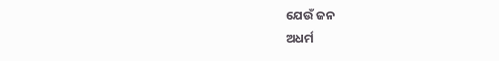ଯେଉଁ ଜନ
ଅଧର୍ମ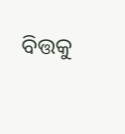ବିତ୍ତକୁ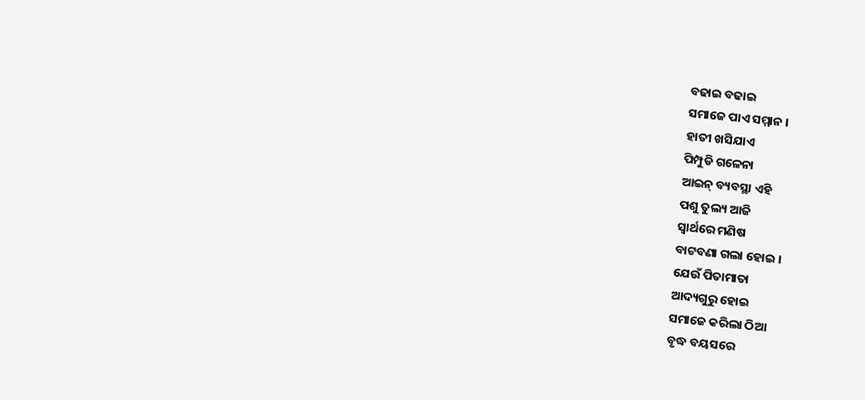ବଢାଇ ବଢାଇ
ସମାଜେ ପାଏ ସମ୍ମାନ ।
ହାତୀ ଖସିଯାଏ
ପିମ୍ପୁଡି ଗଳେନା
ଆଇନ୍ ବ୍ୟବସ୍ଥା ଏହି
ପଶୁ ତୁଲ୍ୟ ଆଜି
ସ୍ବାର୍ଥରେ ମଣିଷ
ବାଟବଣା ଗଲା ହୋଇ ।
ଯେଉଁ ପିତାମାତା
ଆଦ୍ୟଗୁରୁ ହୋଇ
ସମାଜେ କରିଲା ଠିଆ
ବୃଦ୍ଧ ବୟସରେ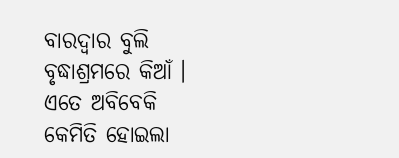ବାରଦ୍ବାର ବୁଲି
ବୃଦ୍ଧାଶ୍ରମରେ କିଆଁ ।
ଏତେ ଅବିବେକି
କେମିତି ହୋଇଲା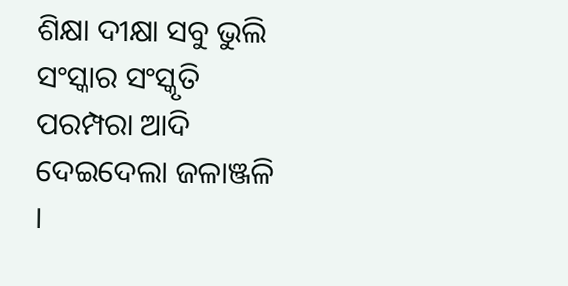ଶିକ୍ଷା ଦୀକ୍ଷା ସବୁ ଭୁଲି
ସଂସ୍କାର ସଂସ୍କୃତି
ପରମ୍ପରା ଆଦି
ଦେଇଦେଲା ଜଳାଞ୍ଜଳି ।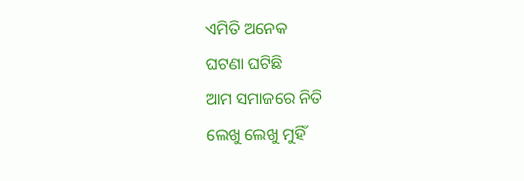ଏମିତି ଅନେକ
ଘଟଣା ଘଟିଛି
ଆମ ସମାଜରେ ନିତି
ଲେଖୁ ଲେଖୁ ମୁହିଁ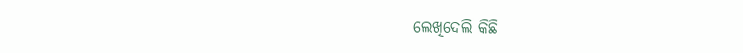ଲେଖିଦେଲି କିଛି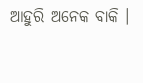ଆହୁରି ଅନେକ ବାକି ।